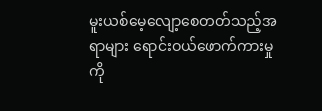မူးယစ်မေ့လျော့စေတတ်သည့်အရာများ ရောင်းဝယ်ဖောက်ကားမှုကို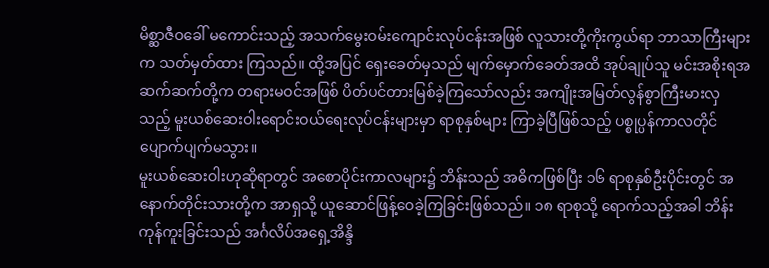မိစ္ဆာဇီဝခေါ် မကောင်းသည့် အသက်မွေးဝမ်းကျောင်းလုပ်ငန်းအဖြစ် လူသားတို့ကိုးကွယ်ရာ ဘာသာကြီးများက သတ်မှတ်ထား ကြသည်။ ထို့အပြင် ရှေးခေတ်မှသည် မျက်မှောက်ခေတ်အထိ အုပ်ချုပ်သူ မင်းအစိုးရအဆက်ဆက်တို့က တရားမဝင်အဖြစ် ပိတ်ပင်တားမြစ်ခဲ့ကြသော်လည်း အကျိုးအမြတ်လွန်စွာကြီးမားလှသည့် မူးယစ်ဆေးဝါးရောင်းဝယ်ရေးလုပ်ငန်းများမှာ ရာစုနှစ်များ ကြာခဲ့ပြီဖြစ်သည့် ပစ္စုပ္ပန်ကာလတိုင် ပျောက်ပျက်မသွား။
မူးယစ်ဆေးဝါးဟုဆိုရာတွင် အစောပိုင်းကာလများ၌ ဘိန်းသည် အဓိကဖြစ်ပြီး ၁၆ ရာစုနှစ်ဦးပိုင်းတွင် အနောက်တိုင်းသားတို့က အာရှသို့ ယူဆောင်ဖြန့်ဝေခဲ့ကြခြင်းဖြစ်သည်။ ၁၈ ရာစုသို့ ရောက်သည့်အခါ ဘိန်းကုန်ကူးခြင်းသည် အင်္ဂလိပ်အရှေ့အိန္ဒိ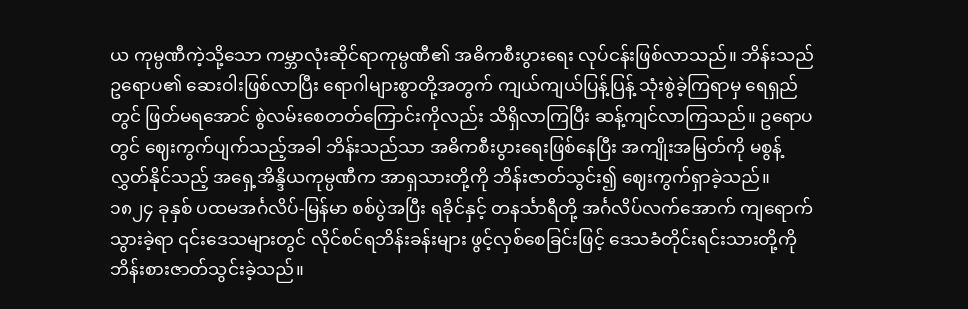ယ ကုမ္ပဏီကဲ့သို့သော ကမ္ဘာလုံးဆိုင်ရာကုမ္ပဏီ၏ အဓိကစီးပွားရေး လုပ်ငန်းဖြစ်လာသည်။ ဘိန်းသည် ဥရောပ၏ ဆေးဝါးဖြစ်လာပြီး ရောဂါများစွာတို့အတွက် ကျယ်ကျယ်ပြန့်ပြန့် သုံးစွဲခဲ့ကြရာမှ ရေရှည်တွင် ဖြတ်မရအောင် စွဲလမ်းစေတတ်ကြောင်းကိုလည်း သိရှိလာကြပြီး ဆန့်ကျင်လာကြသည်။ ဥရောပတွင် ဈေးကွက်ပျက်သည့်အခါ ဘိန်းသည်သာ အဓိကစီးပွားရေးဖြစ်နေပြီး အကျိုးအမြတ်ကို မစွန့်လွှတ်နိုင်သည့် အရှေ့အိန္ဒိယကုမ္ပဏီက အာရှသားတို့ကို ဘိန်းဇာတ်သွင်း၍ ဈေးကွက်ရှာခဲ့သည်။
၁၈၂၄ ခုနှစ် ပထမအင်္ဂလိပ်-မြန်မာ စစ်ပွဲအပြီး ရခိုင်နှင့် တနင်္သာရီတို့ အင်္ဂလိပ်လက်အောက် ကျရောက်သွားခဲ့ရာ ၎င်းဒေသများတွင် လိုင်စင်ရဘိန်းခန်းများ ဖွင့်လှစ်စေခြင်းဖြင့် ဒေသခံတိုင်းရင်းသားတို့ကို ဘိန်းစားဇာတ်သွင်းခဲ့သည်။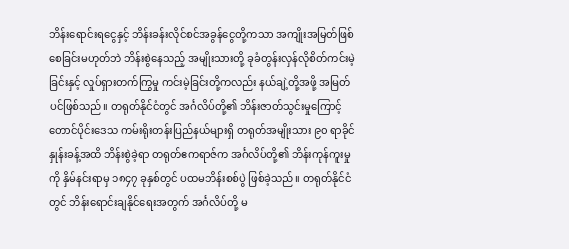ဘိန်းရောင်းရငွေနှင့် ဘိန်းခန်းလိုင်စင်အခွန်ငွေတို့ကသာ အကျိုးအမြတ်ဖြစ်စေခြင်းမဟုတ်ဘဲ ဘိန်းစွဲနေသည့် အမျိုးသားတို့ ခုခံတွန်းလှန်လိုစိတ်ကင်းမဲ့ခြင်းနှင့် လှုပ်ရှားတက်ကြွမှု ကင်းမဲ့ခြင်းတို့ကလည်း နယ်ချဲ့တို့အဖို့ အမြတ်ပင်ဖြစ်သည်။ တရုတ်နိုင်ငံတွင် အင်္ဂလိပ်တို့၏ ဘိန်းဇာတ်သွင်းမှုကြောင့် တောင်ပိုင်းဒေသ ကမ်းရိုးတန်းပြည်နယ်များရှိ တရုတ်အမျိုးသား ၉၀ ရာခိုင်နှုန်းခန့်အထိ ဘိန်းစွဲခဲ့ရာ တရုတ်ဧကရာဇ်က အင်္ဂလိပ်တို့၏ ဘိန်းကုန်ကူးမှုကို နှိမ်နင်းရာမှ ၁၈၄၇ ခုနှစ်တွင် ပထမဘိန်းစစ်ပွဲ ဖြစ်ခဲ့သည်။ တရုတ်နိုင်ငံတွင် ဘိန်းရောင်းချနိုင်ရေးအတွက် အင်္ဂလိပ်တို့ မ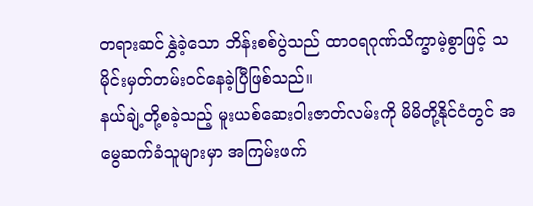တရားဆင်နွှဲခဲ့သော ဘိန်းစစ်ပွဲသည် ထာဝရဂုဏ်သိက္ခာမဲ့စွာဖြင့် သမိုင်းမှတ်တမ်းဝင်နေခဲ့ပြီဖြစ်သည်။
နယ်ချဲ့တို့စခဲ့သည့် မူးယစ်ဆေးဝါးဇာတ်လမ်းကို မိမိတို့နိုင်ငံတွင် အမွေဆက်ခံသူများမှာ အကြမ်းဖက်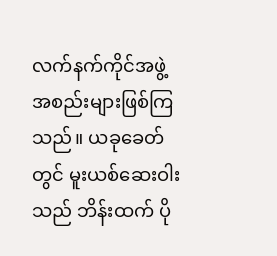လက်နက်ကိုင်အဖွဲ့ အစည်းများဖြစ်ကြသည်။ ယခုခေတ်တွင် မူးယစ်ဆေးဝါးသည် ဘိန်းထက် ပို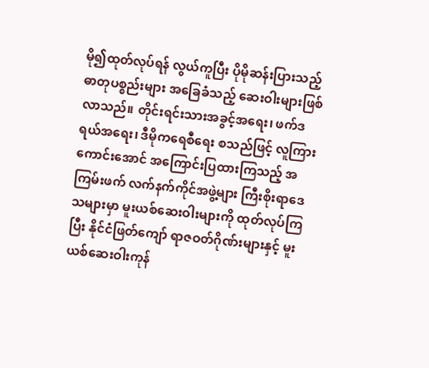မို၍ထုတ်လုပ်ရန် လွယ်ကူပြီး ပိုမိုဆန်းပြားသည့် ဓာတုပစ္စည်းများ အခြေခံသည့် ဆေးဝါးများဖြစ်လာသည်။ တိုင်းရင်းသားအခွင့်အရေး၊ ဖက်ဒရယ်အရေး၊ ဒီမိုကရေစီရေး စသည်ဖြင့် လူကြားကောင်းအောင် အကြောင်းပြထားကြသည့် အကြမ်းဖက် လက်နက်ကိုင်အဖွဲ့များ ကြီးစိုးရာဒေသများမှာ မူးယစ်ဆေးဝါးများကို ထုတ်လုပ်ကြပြီး နိုင်ငံဖြတ်ကျော် ရာဇဝတ်ဂိုဏ်းများနှင့် မူးယစ်ဆေးဝါးကုန်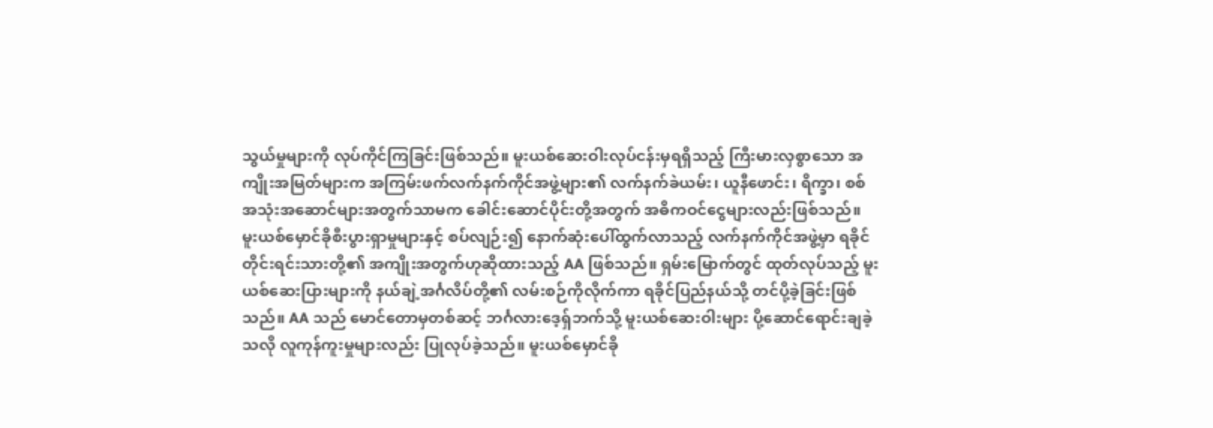သွယ်မှုများကို လုပ်ကိုင်ကြခြင်းဖြစ်သည်။ မူးယစ်ဆေးဝါးလုပ်ငန်းမှရရှိသည့် ကြီးမားလှစွာသော အကျိုးအမြတ်များက အကြမ်းဖက်လက်နက်ကိုင်အဖွဲ့များ၏ လက်နက်ခဲယမ်း၊ ယူနီဖောင်း၊ ရိက္ခာ၊ စစ်အသုံးအဆောင်များအတွက်သာမက ခေါင်းဆောင်ပိုင်းတို့အတွက် အဓိကဝင်ငွေများလည်းဖြစ်သည်။
မူးယစ်မှောင်ခိုစီးပွားရှာမှုများနှင့် စပ်လျဉ်း၍ နောက်ဆုံးပေါ်ထွက်လာသည့် လက်နက်ကိုင်အဖွဲ့မှာ ရခိုင်တိုင်းရင်းသားတို့၏ အကျိုးအတွက်ဟုဆိုထားသည့် AA ဖြစ်သည်။ ရှမ်းမြောက်တွင် ထုတ်လုပ်သည့် မူးယစ်ဆေးပြားများကို နယ်ချဲ့အင်္ဂလိပ်တို့၏ လမ်းစဉ်ကိုလိုက်ကာ ရခိုင်ပြည်နယ်သို့ တင်ပို့ခဲ့ခြင်းဖြစ်သည်။ AA သည် မောင်တောမှတစ်ဆင့် ဘင်္ဂလားဒေ့ရှ်ဘက်သို့ မူးယစ်ဆေးဝါးများ ပို့ဆောင်ရောင်းချခဲ့သလို လူကုန်ကူးမှုများလည်း ပြုလုပ်ခဲ့သည်။ မူးယစ်မှောင်ခို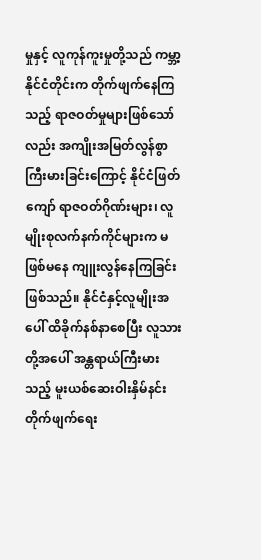မှုနှင့် လူကုန်ကူးမှုတို့သည် ကမ္ဘာ့နိုင်ငံတိုင်းက တိုက်ဖျက်နေကြသည့် ရာဇဝတ်မှုများဖြစ်သော်လည်း အကျိုးအမြတ်လွန်စွာကြီးမားခြင်းကြောင့် နိုင်ငံဖြတ်ကျော် ရာဇဝတ်ဂိုဏ်းများ၊ လူမျိုးစုလက်နက်ကိုင်များက မဖြစ်မနေ ကျူးလွန်နေကြခြင်းဖြစ်သည်။ နိုင်ငံနှင့်လူမျိုးအပေါ် ထိခိုက်နစ်နာစေပြီး လူသားတို့အပေါ် အန္တရာယ်ကြီးမားသည့် မူးယစ်ဆေးဝါးနှိမ်နင်းတိုက်ဖျက်ရေး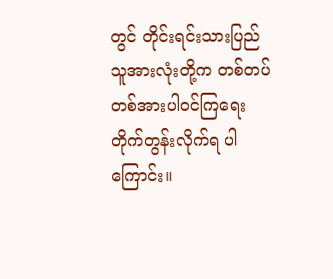တွင် တိုင်းရင်းသားပြည်သူအားလုံးတို့က တစ်တပ်တစ်အားပါဝင်ကြရေး တိုက်တွန်းလိုက်ရ ပါကြောင်း။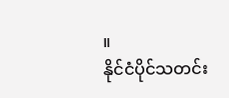။
နိုင်ငံပိုင်သတင်း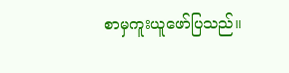စာမှကူးယူဖော်ပြသည်။